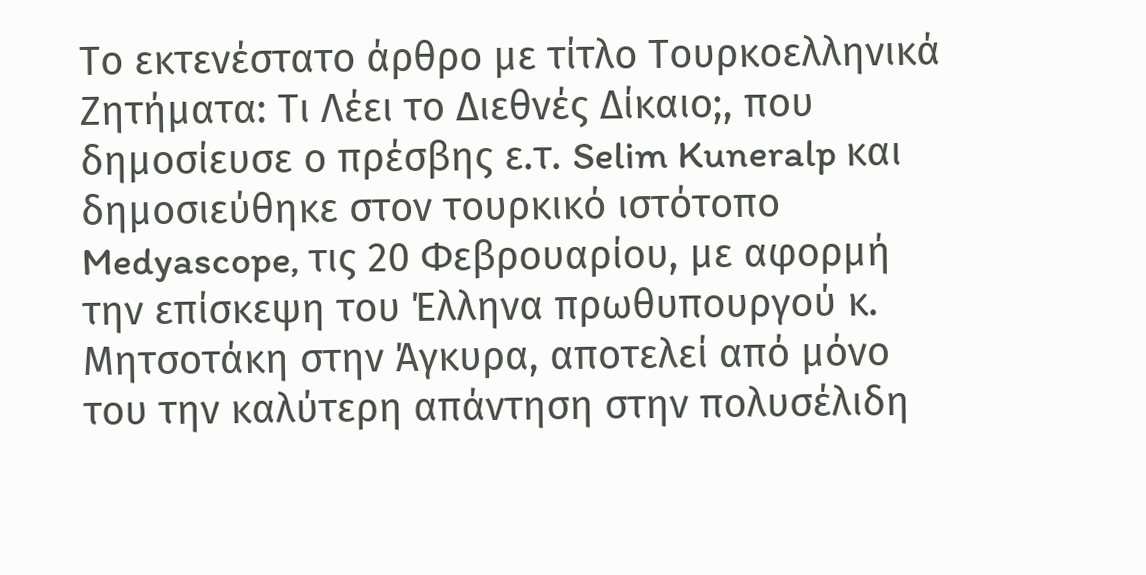Το εκτενέστατο άρθρο με τίτλο Τουρκοελληνικά Ζητήματα: Τι Λέει το Διεθνές Δίκαιο;, που δημοσίευσε ο πρέσβης ε.τ. Selim Kuneralp και δημοσιεύθηκε στον τουρκικό ιστότοπο Medyascope, τις 20 Φεβρουαρίου, με αφορμή την επίσκεψη του Έλληνα πρωθυπουργού κ. Μητσοτάκη στην Άγκυρα, αποτελεί από μόνο του την καλύτερη απάντηση στην πολυσέλιδη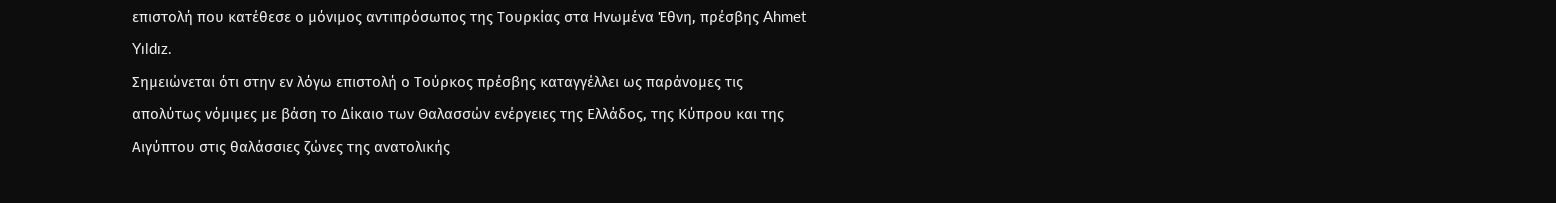επιστολή που κατέθεσε ο μόνιμος αντιπρόσωπος της Τουρκίας στα Ηνωμένα Έθνη, πρέσβης Ahmet Yıldız.
Σημειώνεται ότι στην εν λόγω επιστολή ο Τούρκος πρέσβης καταγγέλλει ως παράνομες τις απολύτως νόμιμες με βάση το Δίκαιο των Θαλασσών ενέργειες της Ελλάδος, της Κύπρου και της Αιγύπτου στις θαλάσσιες ζώνες της ανατολικής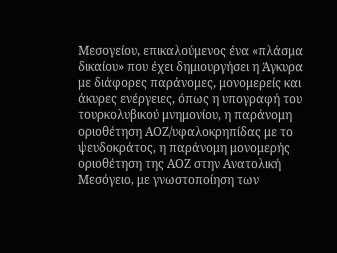Μεσογείου, επικαλούμενος ένα «πλάσμα δικαίου» που έχει δημιουργήσει η Άγκυρα με διάφορες παράνομες, μονομερείς και άκυρες ενέργειες, όπως η υπογραφή του τουρκολυβικού μνημονίου, η παράνομη οριοθέτηση ΑΟΖ/υφαλοκρηπίδας με το ψευδοκράτος, η παράνομη μονομερής οριοθέτηση της ΑΟΖ στην Ανατολική Μεσόγειο, με γνωστοποίηση των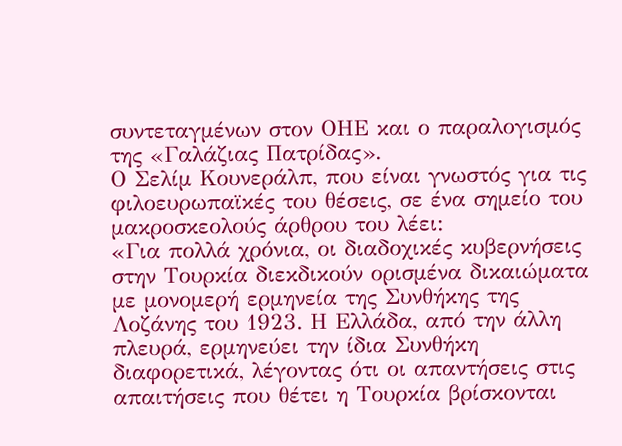συντεταγμένων στον ΟΗΕ και ο παραλογισμός της «Γαλάζιας Πατρίδας».
Ο Σελίμ Κουνεράλπ, που είναι γνωστός για τις φιλοευρωπαϊκές του θέσεις, σε ένα σημείο του μακροσκεολούς άρθρου του λέει:
«Για πολλά χρόνια, οι διαδοχικές κυβερνήσεις στην Τουρκία διεκδικούν ορισμένα δικαιώματα με μονομερή ερμηνεία της Συνθήκης της Λοζάνης του 1923. Η Ελλάδα, από την άλλη πλευρά, ερμηνεύει την ίδια Συνθήκη διαφορετικά, λέγοντας ότι οι απαντήσεις στις απαιτήσεις που θέτει η Τουρκία βρίσκονται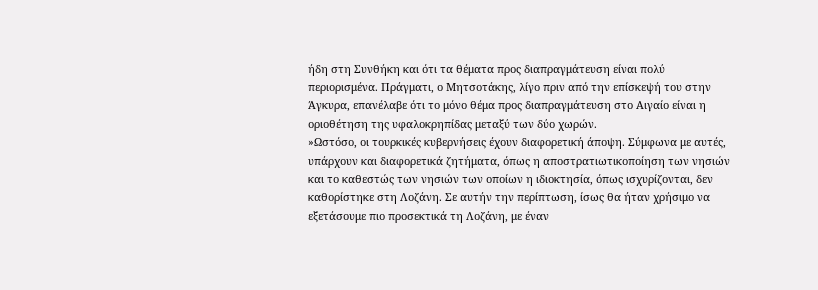ήδη στη Συνθήκη και ότι τα θέματα προς διαπραγμάτευση είναι πολύ περιορισμένα. Πράγματι, ο Μητσοτάκης, λίγο πριν από την επίσκεψή του στην Άγκυρα, επανέλαβε ότι το μόνο θέμα προς διαπραγμάτευση στο Αιγαίο είναι η οριοθέτηση της υφαλοκρηπίδας μεταξύ των δύο χωρών.
»Ωστόσο, οι τουρκικές κυβερνήσεις έχουν διαφορετική άποψη. Σύμφωνα με αυτές, υπάρχουν και διαφορετικά ζητήματα, όπως η αποστρατιωτικοποίηση των νησιών και το καθεστώς των νησιών των οποίων η ιδιοκτησία, όπως ισχυρίζονται, δεν καθορίστηκε στη Λοζάνη. Σε αυτήν την περίπτωση, ίσως θα ήταν χρήσιμο να εξετάσουμε πιο προσεκτικά τη Λοζάνη, με έναν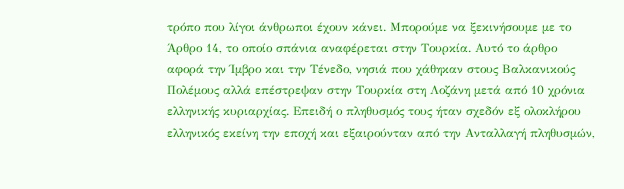τρόπο που λίγοι άνθρωποι έχουν κάνει. Μπορούμε να ξεκινήσουμε με το Άρθρο 14, το οποίο σπάνια αναφέρεται στην Τουρκία. Αυτό το άρθρο αφορά την Ίμβρο και την Τένεδο, νησιά που χάθηκαν στους Βαλκανικούς Πολέμους αλλά επέστρεψαν στην Τουρκία στη Λοζάνη μετά από 10 χρόνια ελληνικής κυριαρχίας. Επειδή ο πληθυσμός τους ήταν σχεδόν εξ ολοκλήρου ελληνικός εκείνη την εποχή και εξαιρούνταν από την Ανταλλαγή πληθυσμών,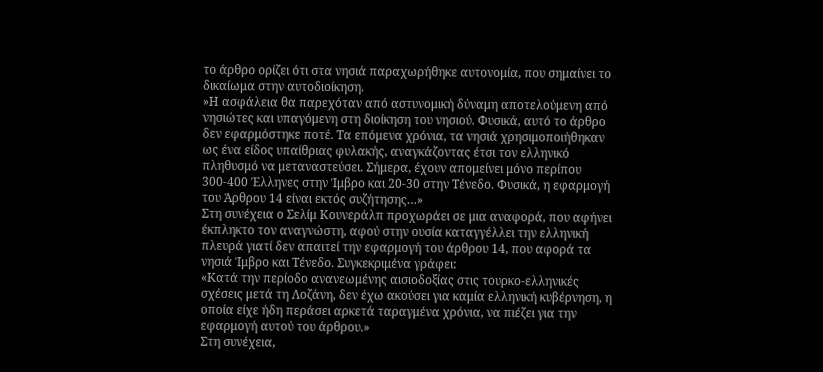το άρθρο ορίζει ότι στα νησιά παραχωρήθηκε αυτονομία, που σημαίνει το δικαίωμα στην αυτοδιοίκηση.
»Η ασφάλεια θα παρεχόταν από αστυνομική δύναμη αποτελούμενη από νησιώτες και υπαγόμενη στη διοίκηση του νησιού. Φυσικά, αυτό το άρθρο δεν εφαρμόστηκε ποτέ. Τα επόμενα χρόνια, τα νησιά χρησιμοποιήθηκαν ως ένα είδος υπαίθριας φυλακής, αναγκάζοντας έτσι τον ελληνικό πληθυσμό να μεταναστεύσει. Σήμερα, έχουν απομείνει μόνο περίπου 300-400 Έλληνες στην Ίμβρο και 20-30 στην Τένεδο. Φυσικά, η εφαρμογή του Άρθρου 14 είναι εκτός συζήτησης…»
Στη συνέχεια ο Σελίμ Κουνεράλπ προχωράει σε μια αναφορά, που αφήνει έκπληκτο τον αναγνώστη, αφού στην ουσία καταγγέλλει την ελληνική πλευρά γιατί δεν απαιτεί την εφαρμογή του άρθρου 14, που αφορά τα νησιά Ίμβρο και Τένεδο. Συγκεκριμένα γράφει:
«Κατά την περίοδο ανανεωμένης αισιοδοξίας στις τουρκο-ελληνικές σχέσεις μετά τη Λοζάνη, δεν έχω ακούσει για καμία ελληνική κυβέρνηση, η οποία είχε ήδη περάσει αρκετά ταραγμένα χρόνια, να πιέζει για την εφαρμογή αυτού του άρθρου.»
Στη συνέχεια,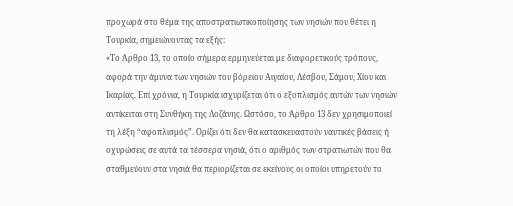προχωρά στο θέμα της αποστρατιωτικοποίησης των νησιών που θέτει η Τουρκία, σημειώνοντας τα εξής:
«Το Άρθρο 13, το οποίο σήμερα ερμηνεύεται με διαφορετικούς τρόπους, αφορά την άμυνα των νησιών του βόρειου Αιγαίου, Λέσβου, Σάμου, Χίου και Ικαρίας. Επί χρόνια, η Τουρκία ισχυρίζεται ότι ο εξοπλισμός αυτών των νησιών αντίκειται στη Συνθήκη της Λοζάνης. Ωστόσο, το Άρθρο 13 δεν χρησιμοποιεί τη λέξη “αφοπλισμός”. Ορίζει ότι δεν θα κατασκευαστούν ναυτικές βάσεις ή οχυρώσεις σε αυτά τα τέσσερα νησιά, ότι ο αριθμός των στρατιωτών που θα σταθμεύουν στα νησιά θα περιορίζεται σε εκείνους οι οποίοι υπηρετούν το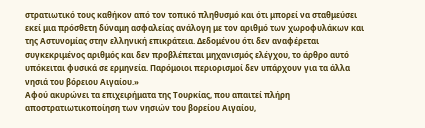στρατιωτικό τους καθήκον από τον τοπικό πληθυσμό και ότι μπορεί να σταθμεύσει εκεί μια πρόσθετη δύναμη ασφαλείας ανάλογη με τον αριθμό των χωροφυλάκων και της Αστυνομίας στην ελληνική επικράτεια. Δεδομένου ότι δεν αναφέρεται συγκεκριμένος αριθμός και δεν προβλέπεται μηχανισμός ελέγχου, το άρθρο αυτό υπόκειται φυσικά σε ερμηνεία. Παρόμοιοι περιορισμοί δεν υπάρχουν για τα άλλα νησιά του βόρειου Αιγαίου.»
Αφού ακυρώνει τα επιχειρήματα της Τουρκίας, που απαιτεί πλήρη αποστρατιωτικοποίηση των νησιών του βορείου Αιγαίου,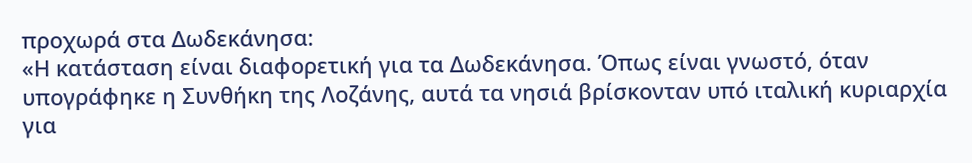προχωρά στα Δωδεκάνησα:
«Η κατάσταση είναι διαφορετική για τα Δωδεκάνησα. Όπως είναι γνωστό, όταν υπογράφηκε η Συνθήκη της Λοζάνης, αυτά τα νησιά βρίσκονταν υπό ιταλική κυριαρχία για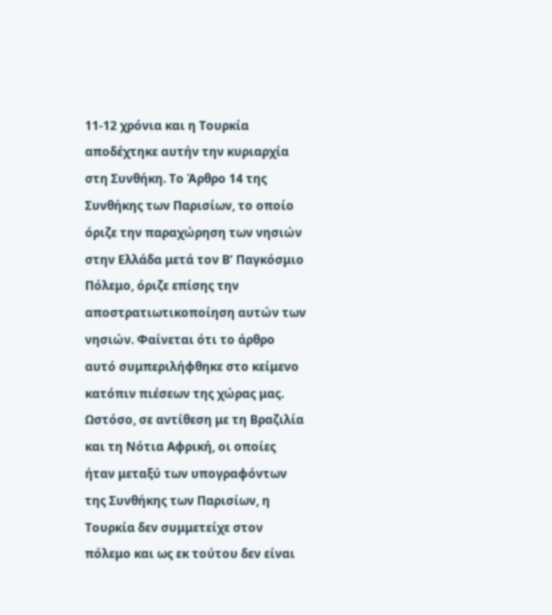11-12 χρόνια και η Τουρκία αποδέχτηκε αυτήν την κυριαρχία στη Συνθήκη. Το Άρθρο 14 της Συνθήκης των Παρισίων, το οποίο όριζε την παραχώρηση των νησιών στην Ελλάδα μετά τον Β’ Παγκόσμιο Πόλεμο, όριζε επίσης την αποστρατιωτικοποίηση αυτών των νησιών. Φαίνεται ότι το άρθρο αυτό συμπεριλήφθηκε στο κείμενο κατόπιν πιέσεων της χώρας μας. Ωστόσο, σε αντίθεση με τη Βραζιλία και τη Νότια Αφρική, οι οποίες ήταν μεταξύ των υπογραφόντων της Συνθήκης των Παρισίων, η Τουρκία δεν συμμετείχε στον πόλεμο και ως εκ τούτου δεν είναι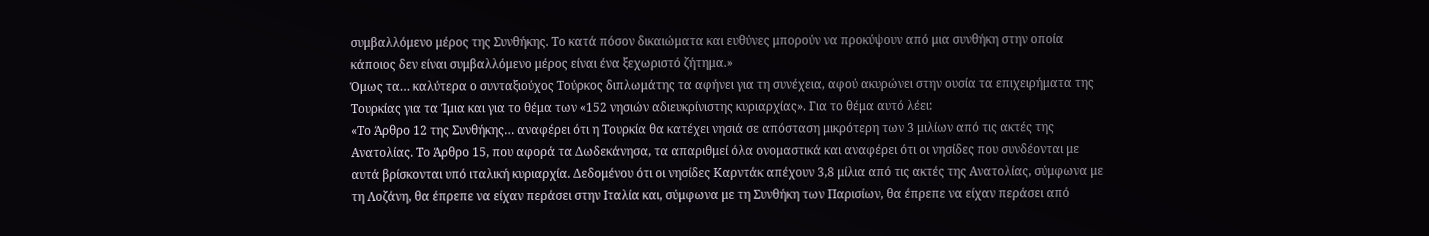συμβαλλόμενο μέρος της Συνθήκης. Το κατά πόσον δικαιώματα και ευθύνες μπορούν να προκύψουν από μια συνθήκη στην οποία κάποιος δεν είναι συμβαλλόμενο μέρος είναι ένα ξεχωριστό ζήτημα.»
Όμως τα… καλύτερα ο συνταξιούχος Τούρκος διπλωμάτης τα αφήνει για τη συνέχεια, αφού ακυρώνει στην ουσία τα επιχειρήματα της Τουρκίας για τα Ίμια και για το θέμα των «152 νησιών αδιευκρίνιστης κυριαρχίας». Για το θέμα αυτό λέει:
«Το Άρθρο 12 της Συνθήκης… αναφέρει ότι η Τουρκία θα κατέχει νησιά σε απόσταση μικρότερη των 3 μιλίων από τις ακτές της Ανατολίας. Το Άρθρο 15, που αφορά τα Δωδεκάνησα, τα απαριθμεί όλα ονομαστικά και αναφέρει ότι οι νησίδες που συνδέονται με αυτά βρίσκονται υπό ιταλική κυριαρχία. Δεδομένου ότι οι νησίδες Καρντάκ απέχουν 3,8 μίλια από τις ακτές της Ανατολίας, σύμφωνα με τη Λοζάνη, θα έπρεπε να είχαν περάσει στην Ιταλία και, σύμφωνα με τη Συνθήκη των Παρισίων, θα έπρεπε να είχαν περάσει από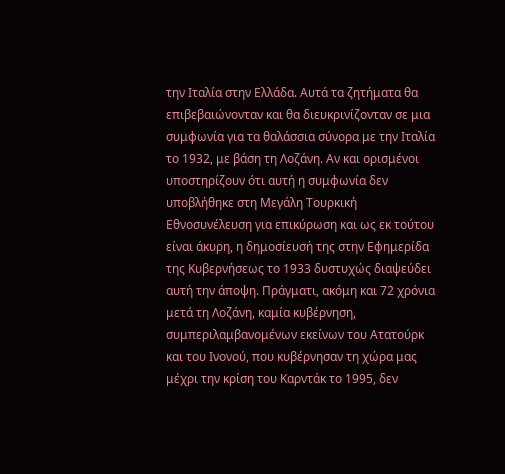την Ιταλία στην Ελλάδα. Αυτά τα ζητήματα θα επιβεβαιώνονταν και θα διευκρινίζονταν σε μια συμφωνία για τα θαλάσσια σύνορα με την Ιταλία το 1932, με βάση τη Λοζάνη. Αν και ορισμένοι υποστηρίζουν ότι αυτή η συμφωνία δεν υποβλήθηκε στη Μεγάλη Τουρκική Εθνοσυνέλευση για επικύρωση και ως εκ τούτου είναι άκυρη, η δημοσίευσή της στην Εφημερίδα της Κυβερνήσεως το 1933 δυστυχώς διαψεύδει αυτή την άποψη. Πράγματι, ακόμη και 72 χρόνια μετά τη Λοζάνη, καμία κυβέρνηση, συμπεριλαμβανομένων εκείνων του Ατατούρκ και του Ινονού, που κυβέρνησαν τη χώρα μας μέχρι την κρίση του Καρντάκ το 1995, δεν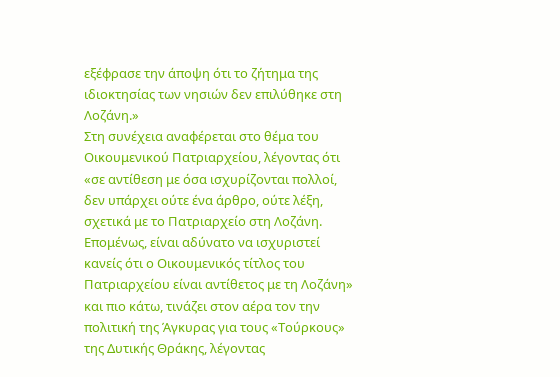εξέφρασε την άποψη ότι το ζήτημα της ιδιοκτησίας των νησιών δεν επιλύθηκε στη Λοζάνη.»
Στη συνέχεια αναφέρεται στο θέμα του Οικουμενικού Πατριαρχείου, λέγοντας ότι «σε αντίθεση με όσα ισχυρίζονται πολλοί, δεν υπάρχει ούτε ένα άρθρο, ούτε λέξη, σχετικά με το Πατριαρχείο στη Λοζάνη. Επομένως, είναι αδύνατο να ισχυριστεί κανείς ότι ο Οικουμενικός τίτλος του Πατριαρχείου είναι αντίθετος με τη Λοζάνη» και πιο κάτω, τινάζει στον αέρα τον την πολιτική της Άγκυρας για τους «Τούρκους» της Δυτικής Θράκης, λέγοντας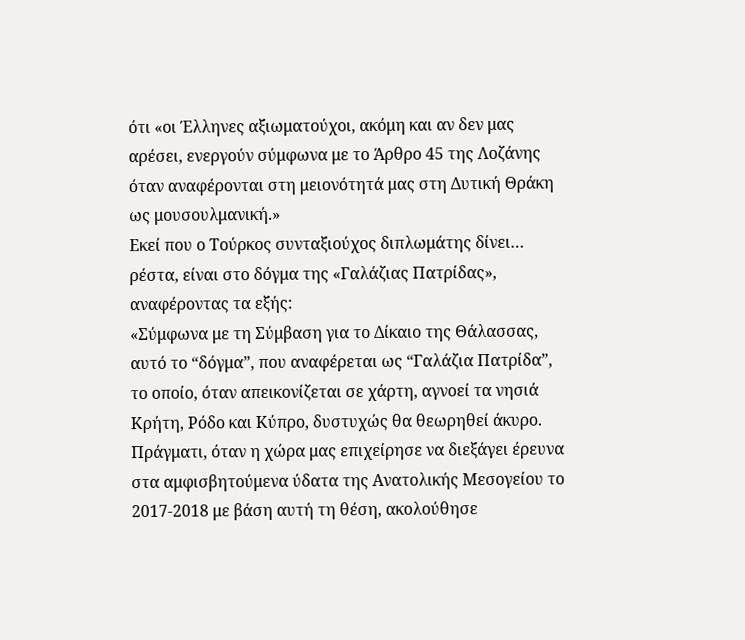ότι «οι Έλληνες αξιωματούχοι, ακόμη και αν δεν μας αρέσει, ενεργούν σύμφωνα με το Άρθρο 45 της Λοζάνης όταν αναφέρονται στη μειονότητά μας στη Δυτική Θράκη ως μουσουλμανική.»
Εκεί που ο Τούρκος συνταξιούχος διπλωμάτης δίνει… ρέστα, είναι στο δόγμα της «Γαλάζιας Πατρίδας», αναφέροντας τα εξής:
«Σύμφωνα με τη Σύμβαση για το Δίκαιο της Θάλασσας, αυτό το “δόγμα”, που αναφέρεται ως “Γαλάζια Πατρίδα”, το οποίο, όταν απεικονίζεται σε χάρτη, αγνοεί τα νησιά Κρήτη, Ρόδο και Κύπρο, δυστυχώς θα θεωρηθεί άκυρο. Πράγματι, όταν η χώρα μας επιχείρησε να διεξάγει έρευνα στα αμφισβητούμενα ύδατα της Ανατολικής Μεσογείου το 2017-2018 με βάση αυτή τη θέση, ακολούθησε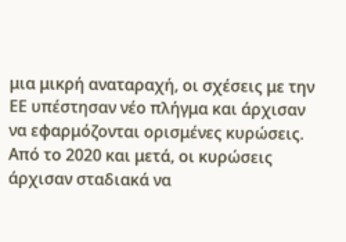μια μικρή αναταραχή, οι σχέσεις με την ΕΕ υπέστησαν νέο πλήγμα και άρχισαν να εφαρμόζονται ορισμένες κυρώσεις. Από το 2020 και μετά, οι κυρώσεις άρχισαν σταδιακά να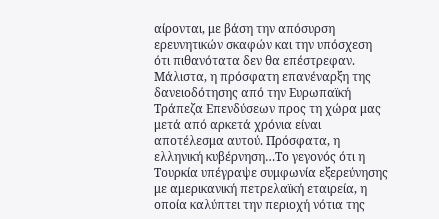αίρονται, με βάση την απόσυρση ερευνητικών σκαφών και την υπόσχεση ότι πιθανότατα δεν θα επέστρεφαν. Μάλιστα, η πρόσφατη επανέναρξη της δανειοδότησης από την Ευρωπαϊκή Τράπεζα Επενδύσεων προς τη χώρα μας μετά από αρκετά χρόνια είναι αποτέλεσμα αυτού. Πρόσφατα, η ελληνική κυβέρνηση…Το γεγονός ότι η Τουρκία υπέγραψε συμφωνία εξερεύνησης με αμερικανική πετρελαϊκή εταιρεία, η οποία καλύπτει την περιοχή νότια της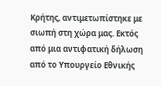Κρήτης, αντιμετωπίστηκε με σιωπή στη χώρα μας. Εκτός από μια αντιφατική δήλωση από το Υπουργείο Εθνικής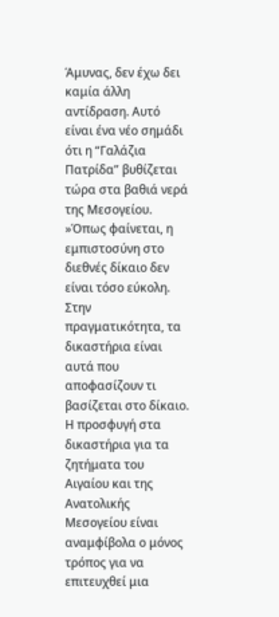Άμυνας, δεν έχω δει καμία άλλη αντίδραση. Αυτό είναι ένα νέο σημάδι ότι η “Γαλάζια Πατρίδα” βυθίζεται τώρα στα βαθιά νερά της Μεσογείου.
»Όπως φαίνεται, η εμπιστοσύνη στο διεθνές δίκαιο δεν είναι τόσο εύκολη. Στην πραγματικότητα, τα δικαστήρια είναι αυτά που αποφασίζουν τι βασίζεται στο δίκαιο. Η προσφυγή στα δικαστήρια για τα ζητήματα του Αιγαίου και της Ανατολικής Μεσογείου είναι αναμφίβολα ο μόνος τρόπος για να επιτευχθεί μια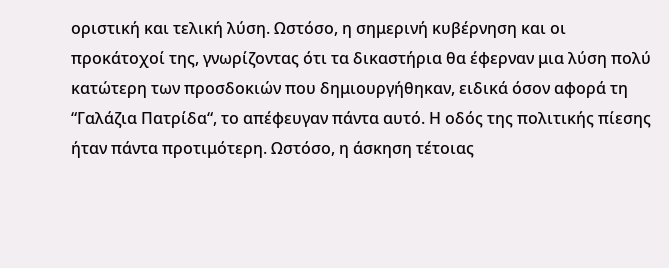οριστική και τελική λύση. Ωστόσο, η σημερινή κυβέρνηση και οι προκάτοχοί της, γνωρίζοντας ότι τα δικαστήρια θα έφερναν μια λύση πολύ κατώτερη των προσδοκιών που δημιουργήθηκαν, ειδικά όσον αφορά τη “Γαλάζια Πατρίδα“, το απέφευγαν πάντα αυτό. Η οδός της πολιτικής πίεσης ήταν πάντα προτιμότερη. Ωστόσο, η άσκηση τέτοιας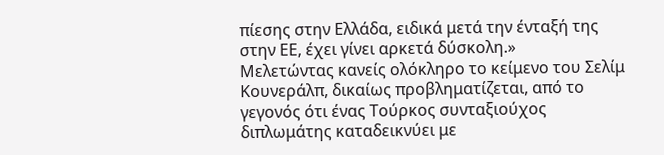πίεσης στην Ελλάδα, ειδικά μετά την ένταξή της στην ΕΕ, έχει γίνει αρκετά δύσκολη.»
Μελετώντας κανείς ολόκληρο το κείμενο του Σελίμ Κουνεράλπ, δικαίως προβληματίζεται, από το γεγονός ότι ένας Τούρκος συνταξιούχος διπλωμάτης καταδεικνύει με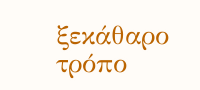ξεκάθαρο τρόπο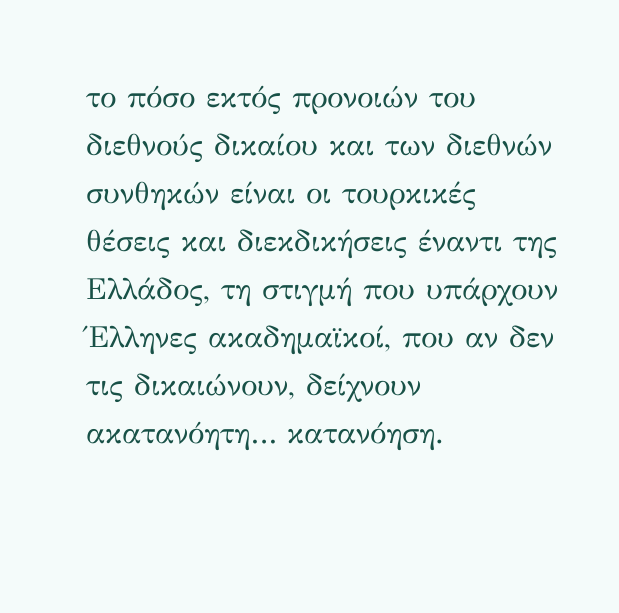το πόσο εκτός προνοιών του διεθνούς δικαίου και των διεθνών συνθηκών είναι οι τουρκικές θέσεις και διεκδικήσεις έναντι της Ελλάδος, τη στιγμή που υπάρχουν Έλληνες ακαδημαϊκοί, που αν δεν τις δικαιώνουν, δείχνουν ακατανόητη… κατανόηση.